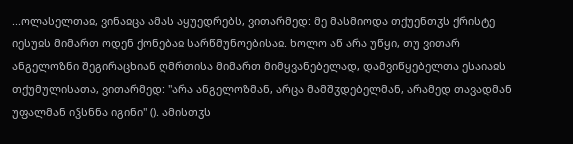...ოლასელთაჲ, ვინაჲცა ამას აყუედრებს, ვითარმედ: მე მასმიოდა თქუენთჳს ქრისტე იესუჲს მიმართ ოდენ ქონებაჲ სარწმუნოებისაჲ. ხოლო აწ არა უწყი, თუ ვითარ ანგელოზნი შეგირაცხიან ღმრთისა მიმართ მიმყვანებელად, დამვიწყებელთა ესაიაჲს თქუმულისათა, ვითარმედ: "არა ანგელოზმან, არცა მამშჳდებელმან, არამედ თავადმან უფალმან იჴსნნა იგინი" (). ამისთჳს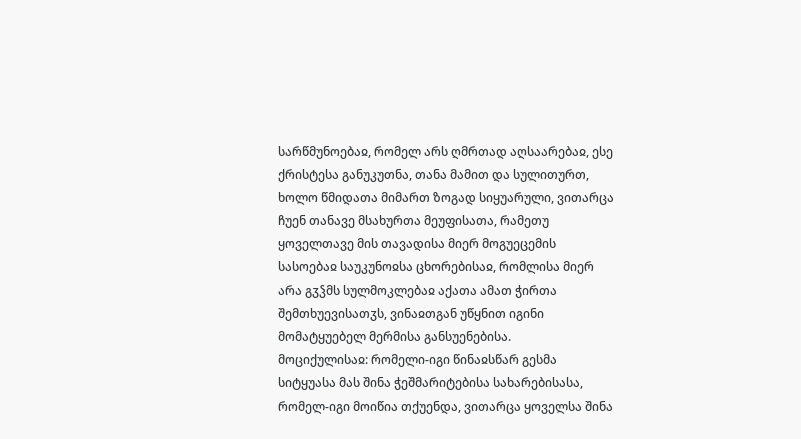სარწმუნოებაჲ, რომელ არს ღმრთად აღსაარებაჲ, ესე ქრისტესა განუკუთნა, თანა მამით და სულითურთ, ხოლო წმიდათა მიმართ ზოგად სიყუარული, ვითარცა ჩუენ თანავე მსახურთა მეუფისათა, რამეთუ ყოველთავე მის თავადისა მიერ მოგუეცემის სასოებაჲ საუკუნოჲსა ცხორებისაჲ, რომლისა მიერ არა გჳჴმს სულმოკლებაჲ აქათა ამათ ჭირთა შემთხუევისათჳს, ვინაჲთგან უწყნით იგინი მომატყუებელ მერმისა განსუენებისა.
მოციქულისაჲ: რომელი-იგი წინაჲსწარ გესმა სიტყუასა მას შინა ჭეშმარიტებისა სახარებისასა, რომელ-იგი მოიწია თქუენდა, ვითარცა ყოველსა შინა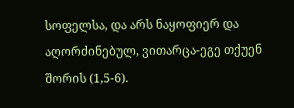სოფელსა, და არს ნაყოფიერ და აღორძინებულ, ვითარცა-ეგე თქუენ შორის (1,5-6).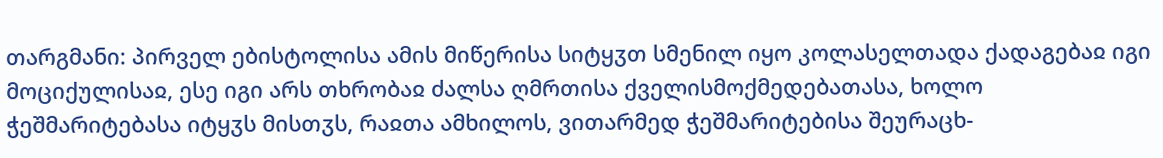თარგმანი: პირველ ებისტოლისა ამის მიწერისა სიტყჳთ სმენილ იყო კოლასელთადა ქადაგებაჲ იგი მოციქულისაჲ, ესე იგი არს თხრობაჲ ძალსა ღმრთისა ქველისმოქმედებათასა, ხოლო ჭეშმარიტებასა იტყჳს მისთჳს, რაჲთა ამხილოს, ვითარმედ ჭეშმარიტებისა შეურაცხ-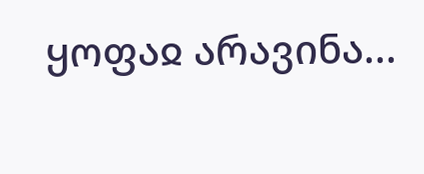ყოფაჲ არავინა...